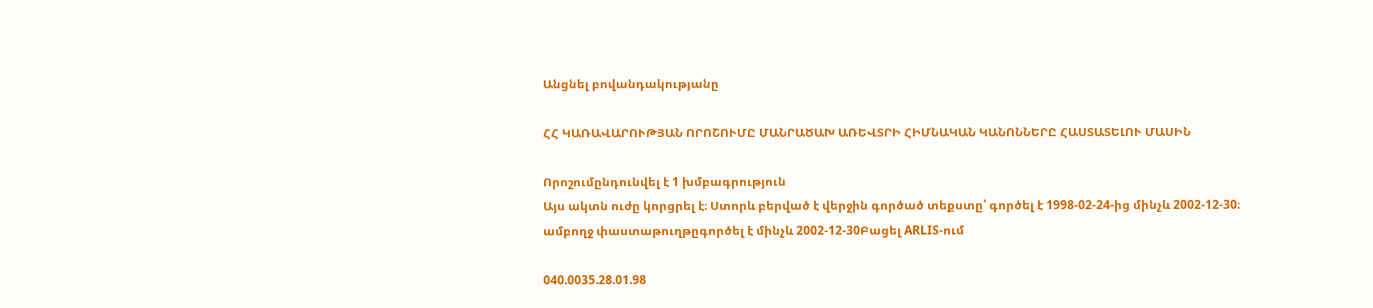Անցնել բովանդակությանը

ՀՀ ԿԱՌԱՎԱՐՈՒԹՅԱՆ ՈՐՈՇՈՒՄԸ ՄԱՆՐԱԾԱԽ ԱՌԵՎՏՐԻ ՀԻՄՆԱԿԱՆ ԿԱՆՈՆՆԵՐԸ ՀԱՍՏԱՏԵԼՈՒ ՄԱՍԻՆ

Որոշումընդունվել է 1 խմբագրություն
Այս ակտն ուժը կորցրել է։ Ստորև բերված է վերջին գործած տեքստը՝ գործել է 1998-02-24-ից մինչև 2002-12-30։
ամբողջ փաստաթուղթըգործել է մինչև 2002-12-30Բացել ARLIS-ում

040.0035.28.01.98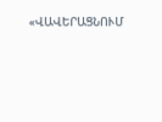«ՎԱՎԵՐԱՑՆՈՒՄ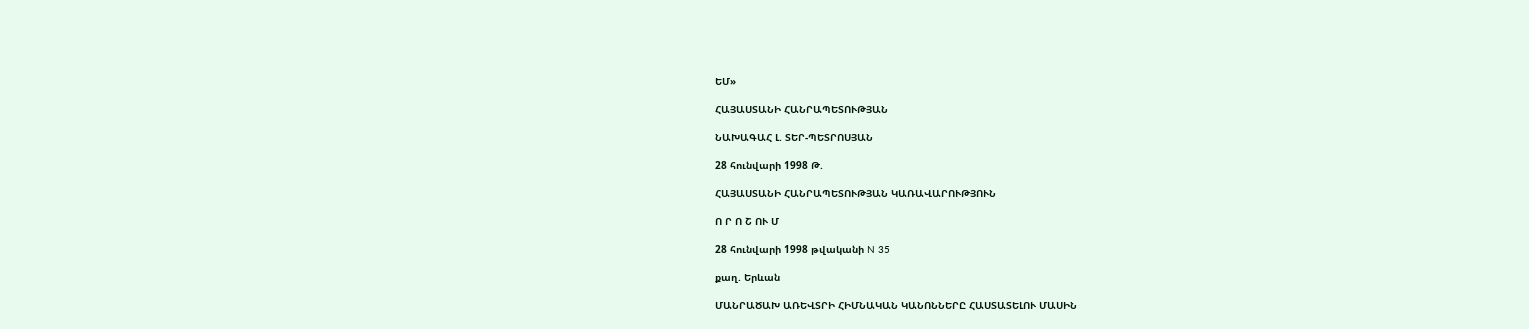ԵՄ»

ՀԱՅԱՍՏԱՆԻ ՀԱՆՐԱՊԵՏՈՒԹՅԱՆ

ՆԱԽԱԳԱՀ Լ. ՏԵՐ-ՊԵՏՐՈՍՅԱՆ

28 հունվարի 1998 Թ.

ՀԱՅԱՍՏԱՆԻ ՀԱՆՐԱՊԵՏՈՒԹՅԱՆ ԿԱՌԱՎԱՐՈՒԹՅՈՒՆ

Ո Ր Ո Շ ՈՒ Մ

28 հունվարի 1998 թվականի N 35

քաղ. Երևան

ՄԱՆՐԱԾԱԽ ԱՌԵՎՏՐԻ ՀԻՄՆԱԿԱՆ ԿԱՆՈՆՆԵՐԸ ՀԱՍՏԱՏԵԼՈՒ ՄԱՍԻՆ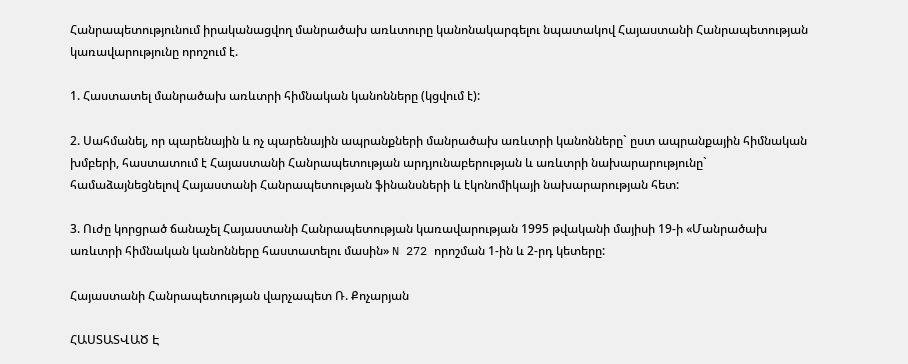Հանրապետությունում իրականացվող մանրածախ առևտուրը կանոնակարգելու նպատակով Հայաստանի Հանրապետության կառավարությունը որոշում է.

1. Հաստատել մանրածախ առևտրի հիմնական կանոնները (կցվում է):

2. Սահմանել, որ պարենային և ոչ պարենային ապրանքների մանրածախ առևտրի կանոնները` ըստ ապրանքային հիմնական խմբերի, հաստատում է Հայաստանի Հանրապետության արդյունաբերության և առևտրի նախարարությունը` համաձայնեցնելով Հայաստանի Հանրապետության ֆինանսների և էկոնոմիկայի նախարարության հետ:

3. Ուժը կորցրած ճանաչել Հայաստանի Հանրապետության կառավարության 1995 թվականի մայիսի 19-ի «Մանրածախ առևտրի հիմնական կանոնները հաստատելու մասին» N 272 որոշման 1-ին և 2-րդ կետերը:

Հայաստանի Հանրապետության վարչապետ Ռ. Քոչարյան

ՀԱՍՏԱՏՎԱԾ Է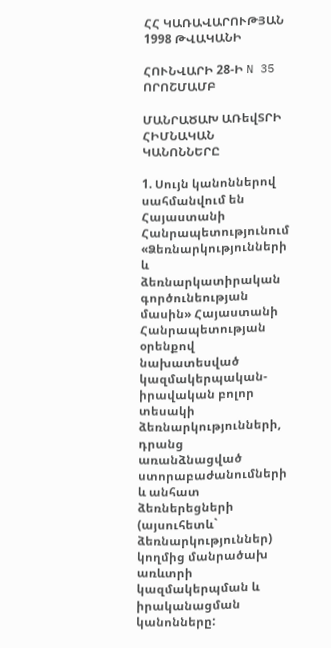ՀՀ ԿԱՌԱՎԱՐՈՒԹՅԱՆ 1998 ԹՎԱԿԱՆԻ

ՀՈՒՆՎԱՐԻ 28-Ի N 35 ՈՐՈՇՄԱՄԲ

ՄԱՆՐԱԾԱԽ ԱՌեվՏՐԻ ՀԻՄՆԱԿԱՆ ԿԱՆՈՆՆԵՐԸ

1. Սույն կանոններով սահմանվում են Հայաստանի Հանրապետությունում «Ձեռնարկությունների և ձեռնարկատիրական գործունեության մասին» Հայաստանի Հանրապետության օրենքով նախատեսված կազմակերպական-իրավական բոլոր տեսակի ձեռնարկությունների, դրանց առանձնացված ստորաբաժանումների և անհատ ձեռներեցների (այսուհետև` ձեռնարկություններ) կողմից մանրածախ առևտրի կազմակերպման և իրականացման կանոնները: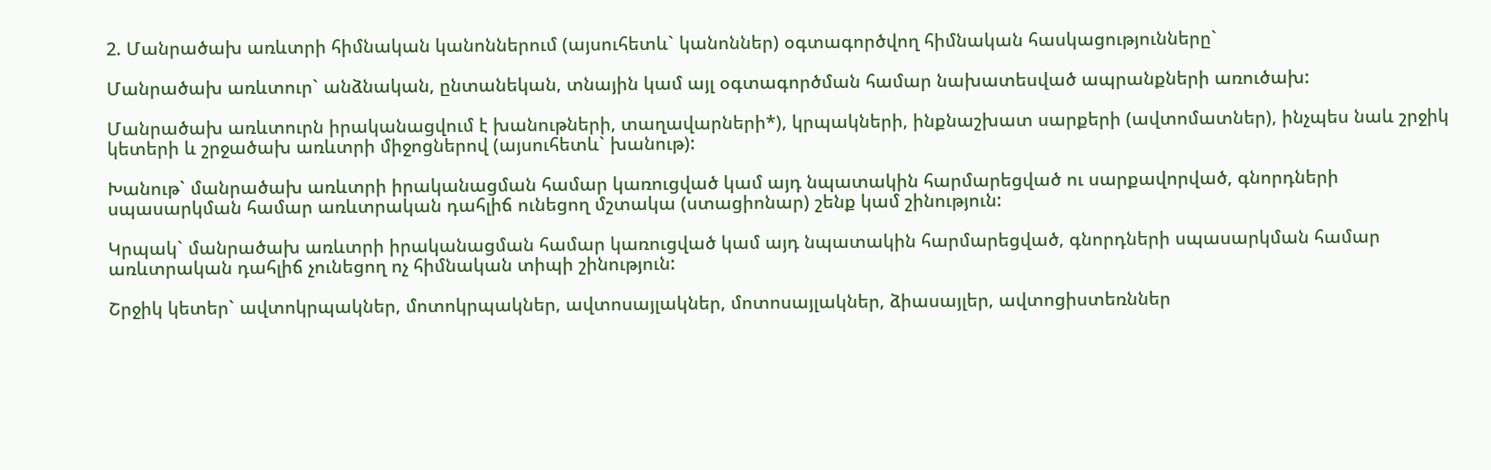2. Մանրածախ առևտրի հիմնական կանոններում (այսուհետև` կանոններ) օգտագործվող հիմնական հասկացությունները`

Մանրածախ առևտուր` անձնական, ընտանեկան, տնային կամ այլ օգտագործման համար նախատեսված ապրանքների առուծախ:

Մանրածախ առևտուրն իրականացվում է խանութների, տաղավարների*), կրպակների, ինքնաշխատ սարքերի (ավտոմատներ), ինչպես նաև շրջիկ կետերի և շրջածախ առևտրի միջոցներով (այսուհետև` խանութ):

Խանութ` մանրածախ առևտրի իրականացման համար կառուցված կամ այդ նպատակին հարմարեցված ու սարքավորված, գնորդների սպասարկման համար առևտրական դահլիճ ունեցող մշտակա (ստացիոնար) շենք կամ շինություն:

Կրպակ` մանրածախ առևտրի իրականացման համար կառուցված կամ այդ նպատակին հարմարեցված, գնորդների սպասարկման համար առևտրական դահլիճ չունեցող ոչ հիմնական տիպի շինություն:

Շրջիկ կետեր` ավտոկրպակներ, մոտոկրպակներ, ավտոսայլակներ, մոտոսայլակներ, ձիասայլեր, ավտոցիստեռններ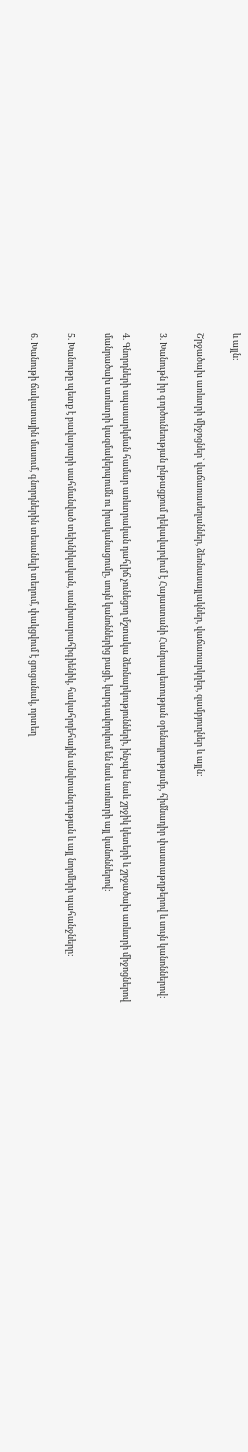և այլն:

Շրջածախ առևտրի միջոցներ` վաճառասեղաններ, ձեռնասայլակներ, վաճառարկղեր, զամբյուղներ և այլն:

3. Խանութն իր գործունեության ընթացքում ղեկավարվում է Հայաստանի Հանրապետության օրենսդրությամբ, հիմնադիր փաստաթղթերով և սույն կանոններով:

4. Գնորդների սպասարկման համար առևտրական դահլիճ չունեցող մշտակա ձեռնարկությունների, ինչպես նաև շրջիկ կետերի և շրջածախ առևտրի միջոցներով մանրածախ առևտրի կազմակերպումն ու իրականացումը, սույն կանոններից բացի, կարգավորվում են նաև առևտրի այլ կանոններով:

5. Խանութը պետք է բավարարի սահմանված տեխնիկական, սանիտարահիգիենիկ, հակահրդեհային անվտանգության և այլ նորմերի պահանջները:

6. Խանութի ճակատային մասում, գնորդներին տեսանելի տեղում, փակցվում է ցուցանակ, որտեղ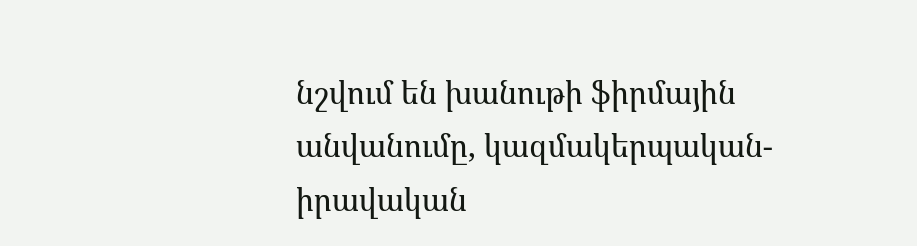նշվում են խանութի ֆիրմային անվանումը, կազմակերպական-իրավական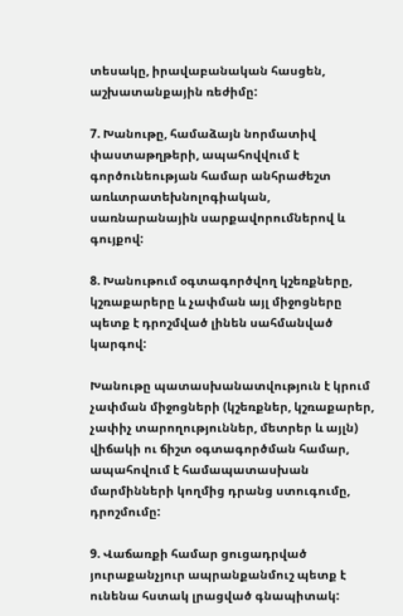տեսակը, իրավաբանական հասցեն, աշխատանքային ռեժիմը:

7. Խանութը, համաձայն նորմատիվ փաստաթղթերի, ապահովվում է գործունեության համար անհրաժեշտ առևտրատեխնոլոգիական, սառնարանային սարքավորումներով և գույքով:

8. Խանութում օգտագործվող կշեռքները, կշռաքարերը և չափման այլ միջոցները պետք է դրոշմված լինեն սահմանված կարգով:

Խանութը պատասխանատվություն է կրում չափման միջոցների (կշեռքներ, կշռաքարեր, չափիչ տարողություններ, մետրեր և այլն) վիճակի ու ճիշտ օգտագործման համար, ապահովում է համապատասխան մարմինների կողմից դրանց ստուգումը, դրոշմումը:

9. Վաճառքի համար ցուցադրված յուրաքանչյուր ապրանքանմուշ պետք է ունենա հստակ լրացված գնապիտակ: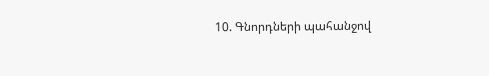10. Գնորդների պահանջով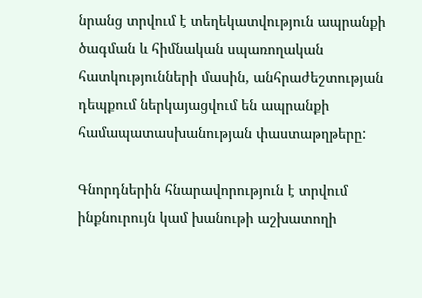նրանց տրվում է տեղեկատվություն ապրանքի ծագման և հիմնական սպառողական հատկությունների մասին, անհրաժեշտության դեպքում ներկայացվում են ապրանքի համապատասխանության փաստաթղթերը:

Գնորդներին հնարավորություն է տրվում ինքնուրույն կամ խանութի աշխատողի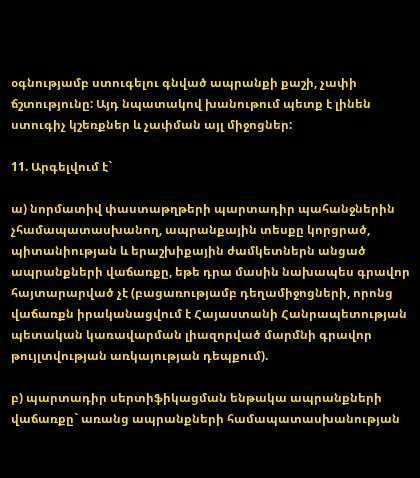օգնությամբ ստուգելու գնված ապրանքի քաշի, չափի ճշտությունը: Այդ նպատակով խանութում պետք է լինեն ստուգիչ կշեռքներ և չափման այլ միջոցներ:

11. Արգելվում է`

ա) նորմատիվ փաստաթղթերի պարտադիր պահանջներին չհամապատասխանող, ապրանքային տեսքը կորցրած, պիտանիության և երաշխիքային ժամկետներն անցած ապրանքների վաճառքը, եթե դրա մասին նախապես գրավոր հայտարարված չէ (բացառությամբ դեղամիջոցների, որոնց վաճառքն իրականացվում է Հայաստանի Հանրապետության պետական կառավարման լիազորված մարմնի գրավոր թույլտվության առկայության դեպքում).

բ) պարտադիր սերտիֆիկացման ենթակա ապրանքների վաճառքը` առանց ապրանքների համապատասխանության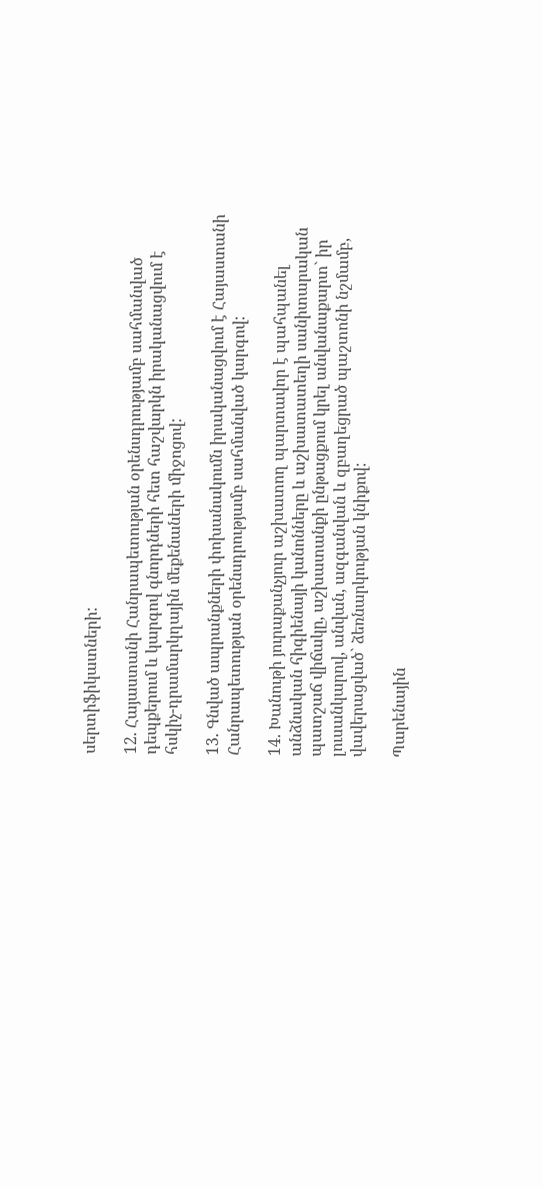սերտիֆիկատների:

12. Հայաստանի Հանրապետության օրենսդրությամբ սահմանված դեպքերում և կարգով գնորդների հետ հաշվարկն իրականացվում է հսկիչ-դրամարկղային մեքենաների միջոցով:

13. Գնված ապրանքների փոխանակումն իրականացվում է Հայաստանի Հանրապետության օրենսդրությամբ սահմանված կարգով:

14. Խանութի յուրաքանչյուր աշխատող պարտավոր է պահպանել անձնական հիգիենայի կանոնները և աշխատատեղի սանիտարական պատշաճ վիճակը, աշխատանքի ընթացքում կրել անվանաքարտ` իր լուսանկարով, անվան, ազգանվան և զբաղեցրած պաշտոնի նշմամբ, վավերացված` ձեռնարկության կնիքով:

Պարենային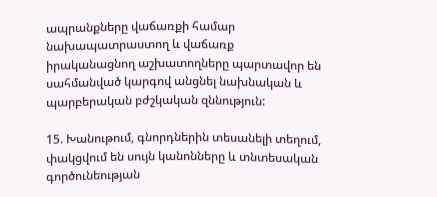ապրանքները վաճառքի համար նախապատրաստող և վաճառք իրականացնող աշխատողները պարտավոր են սահմանված կարգով անցնել նախնական և պարբերական բժշկական զննություն:

15. Խանութում, գնորդներին տեսանելի տեղում, փակցվում են սույն կանոնները և տնտեսական գործունեության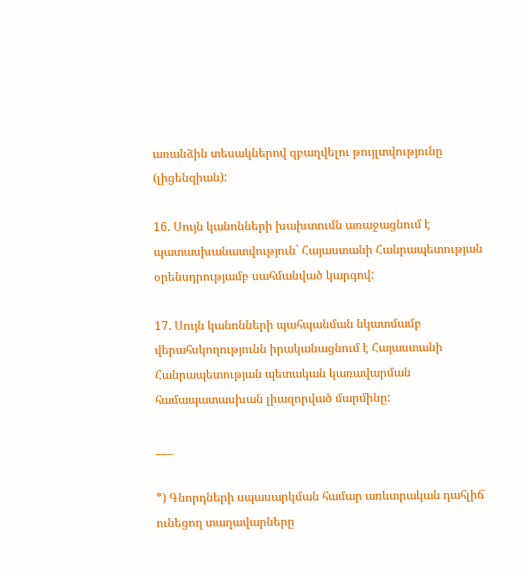առանձին տեսակներով զբաղվելու թույլտվությունը (լիցենզիան):

16. Սույն կանոնների խախտումն առաջացնում է պատասխանատվություն` Հայաստանի Հանրապետության օրենսդրությամբ սահմանված կարգով:

17. Սույն կանոնների պահպանման նկատմամբ վերահսկողությունն իրականացնում է Հայաստանի Հանրապետության պետական կառավարման համապատասխան լիազորված մարմինը:

___

*) Գնորդների սպասարկման համար առևտրական դահլիճ ունեցող տաղավարները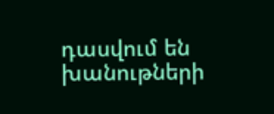դասվում են խանութների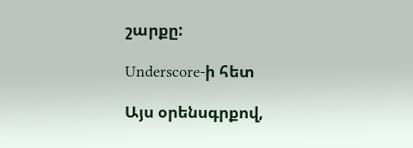շարքը:

Underscore-ի հետ

Այս օրենսգրքով,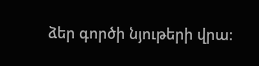ձեր գործի նյութերի վրա։